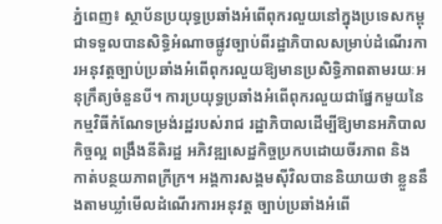ភ្នំពេញ៖ ស្ថាប័នប្រយុទ្ធប្រឆាំងអំពើពុករលួយនៅក្នុងប្រទេសកម្ពុជាទទួលបានសិទ្ធិអំណាចផ្លូវច្បាប់ពីរដ្ឋាភិបាលសម្រាប់ដំណើរការអនុវត្តច្បាប់ប្រឆាំងអំពើពុករលួយឱ្យមានប្រសិទ្ធិភាពតាមរយៈអនុក្រឹត្យចំនួនបី។ ការប្រយុទ្ធប្រឆាំងអំពើពុករលួយជាផ្នែកមួយនៃកម្មវិធីកំណែទម្រង់រដ្ឋរបស់រាជ រដ្ឋាភិបាលដើម្បីឱ្យមានអភិបាលកិច្ចល្អ ពង្រឹងនីតិរដ្ឋ អភិវឌ្ឍសេដ្ឋកិច្ចប្រកបដោយចីរភាព និង កាត់បន្ថយភាពក្រីក្រ។ អង្គការសង្គមស៊ីវិលបាននិយាយថា ខ្លួននឹងតាមឃ្លាំមើលដំណើរការអនុវត្ត ច្បាប់ប្រឆាំងអំពើ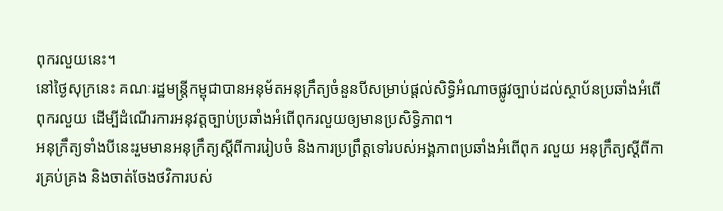ពុករលួយនេះ។
នៅថ្ងៃសុក្រនេះ គណៈរដ្ឋមន្ត្រីកម្ពុជាបានអនុម័តអនុក្រឹត្យចំនួនបីសម្រាប់ផ្តល់សិទ្ធិអំណាចផ្លូវច្បាប់ដល់ស្ថាប័នប្រឆាំងអំពើពុករលួយ ដើម្បីដំណើរការអនុវត្តច្បាប់ប្រឆាំងអំពើពុករលួយឲ្យមានប្រសិទ្ធិភាព។
អនុក្រឹត្យទាំងបីនេះរួមមានអនុក្រឹត្យស្តីពីការរៀបចំ និងការប្រព្រឹត្តទៅរបស់អង្គភាពប្រឆាំងអំពើពុក រលួយ អនុក្រឹត្យស្តីពីការគ្រប់គ្រង និងចាត់ចែងថវិការបស់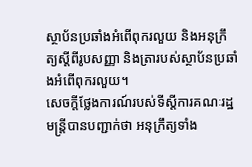ស្ថាប័នប្រឆាំងអំពើពុករលួយ និងអនុក្រឹត្យស្តីពីរូបសញ្ញា និងត្រារបស់ស្ថាប័នប្រឆាំងអំពើពុករលួយ។
សេចក្តីថ្លែងការណ៍របស់ទីស្តីការគណៈរដ្ឋមន្ត្រីបានបញ្ជាក់ថា អនុក្រឹត្យទាំង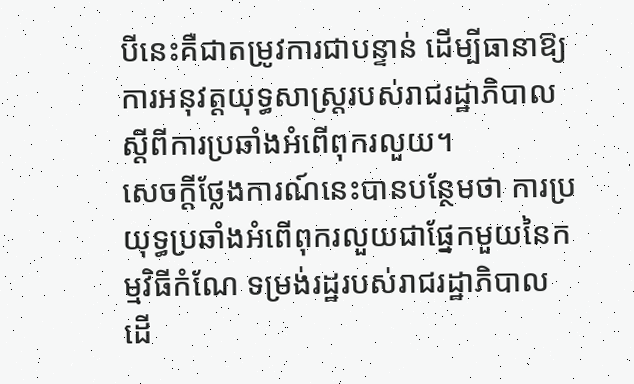បីនេះគឺជាតម្រូវការជាបន្ទាន់ ដើម្បីធានាឱ្យការអនុវត្តយុទ្ធសាស្ត្ររបស់រាជរដ្ឋាភិបាល ស្តីពីការប្រឆាំងអំពើពុករលួយ។
សេចក្តីថ្លែងការណ៍នេះបានបន្ថែមថា ការប្រយុទ្ធប្រឆាំងអំពើពុករលួយជាផ្នែកមួយនៃកម្មវិធីកំណែ ទម្រង់រដ្ឋរបស់រាជរដ្ឋាភិបាល ដើ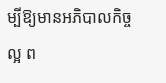ម្បីឱ្យមានអភិបាលកិច្ចល្អ ព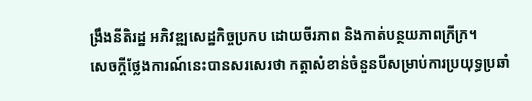ង្រឹងនីតិរដ្ឋ អភិវឌ្ឍសេដ្ឋកិច្ចប្រកប ដោយចីរភាព និងកាត់បន្ថយភាពក្រីក្រ។
សេចក្តីថ្លែងការណ៍នេះបានសរសេរថា កត្តាសំខាន់ចំនួនបីសម្រាប់ការប្រយុទ្ធប្រឆាំ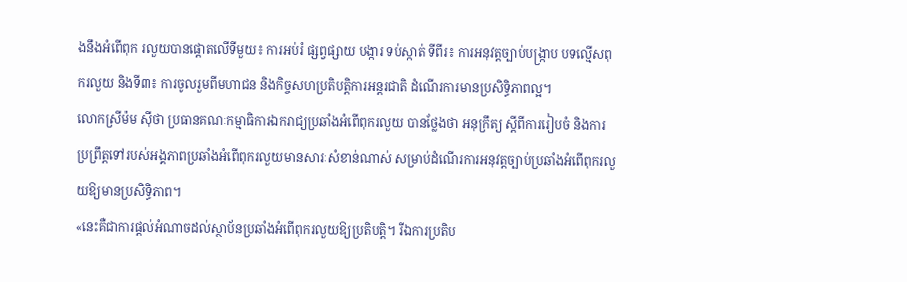ងនឹងអំពើពុក រលួយបានផ្តោតលើទីមួយ៖ ការអប់រំ ផ្សព្វផ្សាយ បង្ការ ទប់ស្កាត់ ទីពីរ៖ ការអនុវត្តច្បាប់បង្ក្រាប បទល្មើសពុករលួយ និងទី៣៖ ការចូលរួមពីមហាជន និងកិច្ចសហប្រតិបត្តិការអន្តរជាតិ ដំណើរការមានប្រសិទ្ធិភាពល្អ។
លោកស្រីម៉ម ស៊ីថា ប្រធានគណៈកម្មាធិការឯករាជ្យប្រឆាំងអំពើពុករលួយ បានថ្លែងថា អនុក្រឹត្យ ស្តីពីការរៀបចំ និងការប្រព្រឹត្តទៅរបស់អង្គភាពប្រឆាំងអំពើពុករលួយមានសារៈសំខាន់ណាស់ សម្រាប់ដំណើរការអនុវត្តច្បាប់ប្រឆាំងអំពើពុករលួយឱ្យមានប្រសិទ្ធិភាព។
«នេះគឺជាការផ្តល់អំណាចដល់ស្ថាប័នប្រឆាំងអំពើពុករលួយឱ្យប្រតិបត្តិ។ រីឯការប្រតិប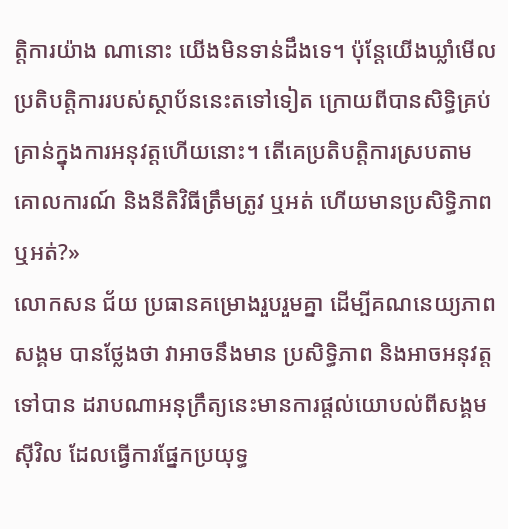ត្តិការយ៉ាង ណានោះ យើងមិនទាន់ដឹងទេ។ ប៉ុន្តែយើងឃ្លាំមើលប្រតិបត្តិការរបស់ស្ថាប័ននេះតទៅទៀត ក្រោយពីបានសិទ្ធិគ្រប់គ្រាន់ក្នុងការអនុវត្តហើយនោះ។ តើគេប្រតិបត្តិការស្របតាមគោលការណ៍ និងនីតិវិធីត្រឹមត្រូវ ឬអត់ ហើយមានប្រសិទ្ធិភាព ឬអត់?»
លោកសន ជ័យ ប្រធានគម្រោងរួបរួមគ្នា ដើម្បីគណនេយ្យភាពសង្គម បានថ្លែងថា វាអាចនឹងមាន ប្រសិទ្ធិភាព និងអាចអនុវត្តទៅបាន ដរាបណាអនុក្រឹត្យនេះមានការផ្តល់យោបល់ពីសង្គមស៊ីវិល ដែលធ្វើការផ្នែកប្រយុទ្ធ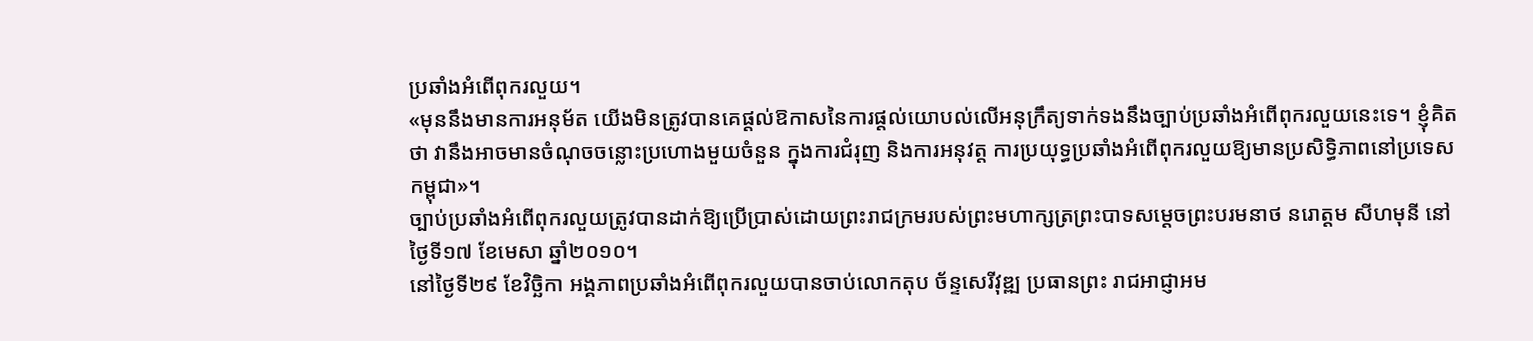ប្រឆាំងអំពើពុករលួយ។
«មុននឹងមានការអនុម័ត យើងមិនត្រូវបានគេផ្តល់ឱកាសនៃការផ្តល់យោបល់លើអនុក្រឹត្យទាក់ទងនឹងច្បាប់ប្រឆាំងអំពើពុករលួយនេះទេ។ ខ្ញុំគិតថា វានឹងអាចមានចំណុចចន្លោះប្រហោងមួយចំនួន ក្នុងការជំរុញ និងការអនុវត្ត ការប្រយុទ្ធប្រឆាំងអំពើពុករលួយឱ្យមានប្រសិទ្ធិភាពនៅប្រទេសកម្ពុជា»។
ច្បាប់ប្រឆាំងអំពើពុករលួយត្រូវបានដាក់ឱ្យប្រើប្រាស់ដោយព្រះរាជក្រមរបស់ព្រះមហាក្សត្រព្រះបាទសម្តេចព្រះបរមនាថ នរោត្តម សីហមុនី នៅថៃ្ងទី១៧ ខែមេសា ឆ្នាំ២០១០។
នៅថ្ងៃទី២៩ ខែវិច្ឆិកា អង្គភាពប្រឆាំងអំពើពុករលួយបានចាប់លោកតុប ច័ន្ទសេរីវុឌ្ឍ ប្រធានព្រះ រាជអាជ្ញាអម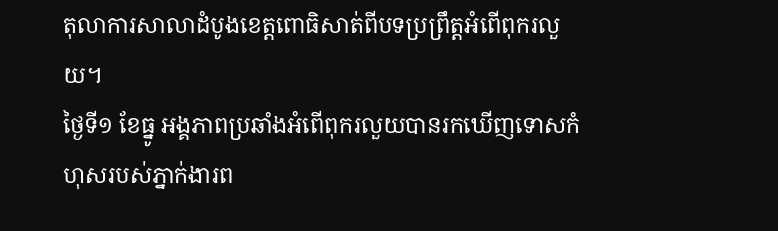តុលាការសាលាដំបូងខេត្តពោធិសាត់ពីបទប្រព្រឹត្តអំពើពុករលួយ។
ថ្ងៃទី១ ខែធ្នូ អង្គភាពប្រឆាំងអំពើពុករលួយបានរកឃើញទោសកំហុសរបស់ភ្នាក់ងារព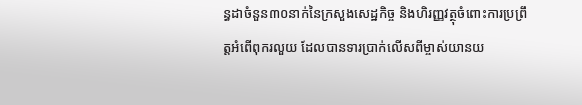ន្ធដាចំនួន៣០នាក់នៃក្រសួងសេដ្ឋកិច្ច និងហិរញ្ញវត្ថុចំពោះការប្រព្រឹត្តអំពើពុករលួយ ដែលបានទារប្រាក់លើសពីម្ចាស់យានយ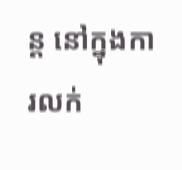ន្ត នៅក្នុងការលក់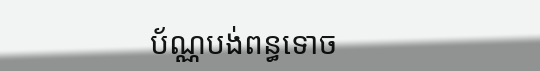ប័ណ្ណបង់ពន្ធទោច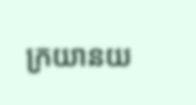ក្រយានយ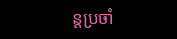ន្តប្រចាំ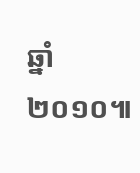ឆ្នាំ២០១០៕